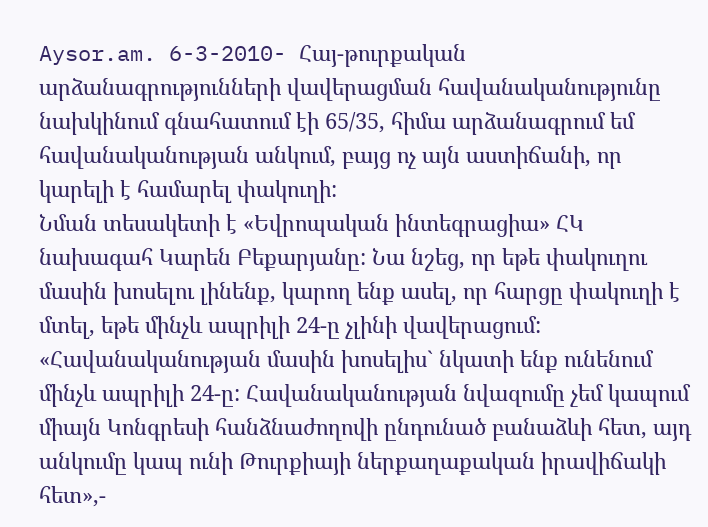Aysor.am. 6-3-2010- Հայ-թուրքական արձանագրությունների վավերացման հավանականությունը նախկինում գնահատում էի 65/35, հիմա արձանագրում եմ հավանականության անկում, բայց ոչ այն աստիճանի, որ կարելի է համարել փակուղի:
Նման տեսակետի է «Եվրոպական ինտեգրացիա» ՀԿ նախագահ Կարեն Բեքարյանը: Նա նշեց, որ եթե փակուղու մասին խոսելու լինենք, կարող ենք ասել, որ հարցը փակուղի է մտել, եթե մինչև ապրիլի 24-ը չլինի վավերացում:
«Հավանականության մասին խոսելիս` նկատի ենք ունենում մինչև ապրիլի 24-ը: Հավանականության նվազումը չեմ կապում միայն Կոնգրեսի հանձնաժողովի ընդունած բանաձևի հետ, այդ անկումը կապ ունի Թուրքիայի ներքաղաքական իրավիճակի հետ»,-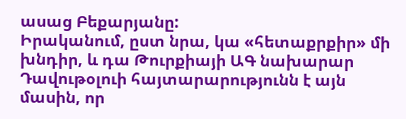ասաց Բեքարյանը:
Իրականում, ըստ նրա, կա «հետաքրքիր» մի խնդիր, և դա Թուրքիայի ԱԳ նախարար Դավութօլուի հայտարարությունն է այն մասին, որ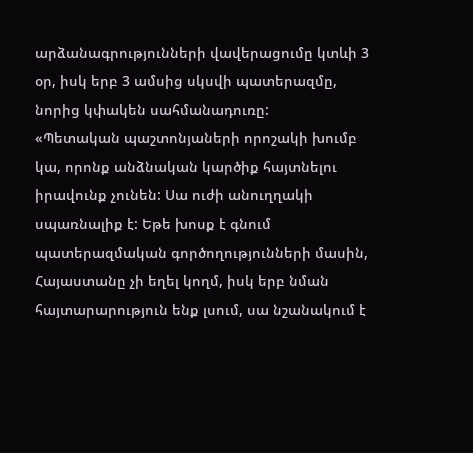արձանագրությունների վավերացումը կտևի 3 օր, իսկ երբ 3 ամսից սկսվի պատերազմը, նորից կփակեն սահմանադուռը:
«Պետական պաշտոնյաների որոշակի խումբ կա, որոնք անձնական կարծիք հայտնելու իրավունք չունեն: Սա ուժի անուղղակի սպառնալիք է: Եթե խոսք է գնում պատերազմական գործողությունների մասին, Հայաստանը չի եղել կողմ, իսկ երբ նման հայտարարություն ենք լսում, սա նշանակում է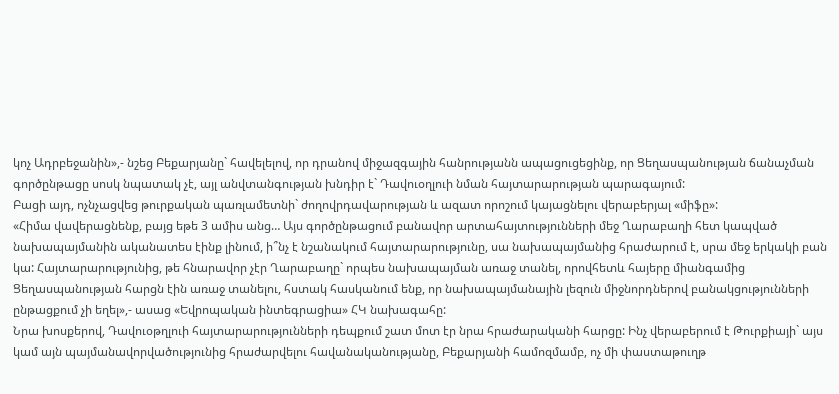կոչ Ադրբեջանին»,- նշեց Բեքարյանը` հավելելով, որ դրանով միջազգային հանրությանն ապացուցեցինք, որ Ցեղասպանության ճանաչման գործընթացը սոսկ նպատակ չէ, այլ անվտանգության խնդիր է` Դավուօղլուի նման հայտարարության պարագայում:
Բացի այդ, ոչնչացվեց թուրքական պառլամետնի` ժողովրդավարության և ազատ որոշում կայացնելու վերաբերյալ «միֆը»:
«Հիմա վավերացնենք, բայց եթե 3 ամիս անց… Այս գործընթացում բանավոր արտահայտությունների մեջ Ղարաբաղի հետ կապված նախապայմանին ականատես էինք լինում, ի՞նչ է նշանակում հայտարարությունը, սա նախապայմանից հրաժարում է, սրա մեջ երկակի բան կա: Հայտարարությունից, թե հնարավոր չէր Ղարաբաղը` որպես նախապայման առաջ տանել, որովհետև հայերը միանգամից Ցեղասպանության հարցն էին առաջ տանելու, հստակ հասկանում ենք, որ նախապայմանային լեզուն միջնորդներով բանակցությունների ընթացքում չի եղել»,- ասաց «Եվրոպական ինտեգրացիա» ՀԿ նախագահը:
Նրա խոսքերով, Դավուօթղլուի հայտարարությունների դեպքում շատ մոտ էր նրա հրաժարականի հարցը: Ինչ վերաբերում է Թուրքիայի` այս կամ այն պայմանավորվածությունից հրաժարվելու հավանականությանը, Բեքարյանի համոզմամբ, ոչ մի փաստաթուղթ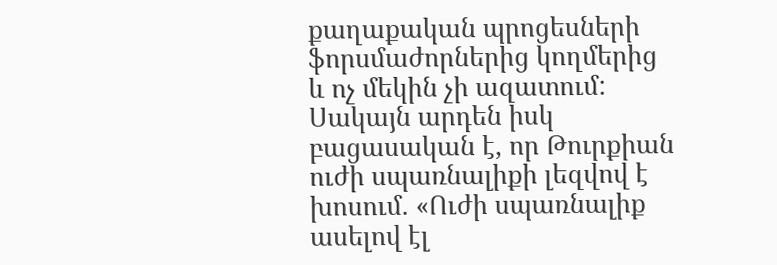քաղաքական պրոցեսների ֆորսմաժորներից կողմերից և ոչ մեկին չի ազատում: Սակայն արդեն իսկ բացասական է, որ Թուրքիան ուժի սպառնալիքի լեզվով է խոսում. «Ուժի սպառնալիք ասելով էլ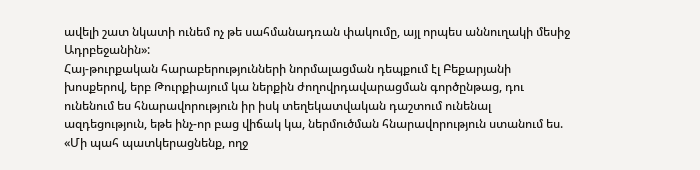ավելի շատ նկատի ունեմ ոչ թե սահմանադռան փակումը, այլ որպես աննուղակի մեսիջ Ադրբեջանին»:
Հայ-թուրքական հարաբերությունների նորմալացման դեպքում էլ Բեքարյանի խոսքերով, երբ Թուրքիայում կա ներքին ժողովրդավարացման գործընթաց, դու ունենում ես հնարավորություն իր իսկ տեղեկատվական դաշտում ունենալ ազդեցություն, եթե ինչ-որ բաց վիճակ կա, ներմուծման հնարավորություն ստանում ես. «Մի պահ պատկերացնենք, ողջ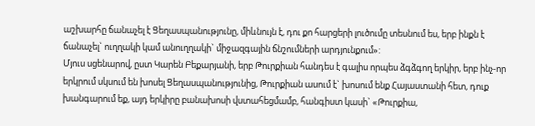աշխարհը ճանաչել է Ցեղասպանությունը, միևնույն է, դու քո հարցերի լուծումը տեսնում ես, երբ ինքն է ճանաչել` ուղղակի կամ անուղղակի` միջազգային ճնշումների արդյունքում»:
Մյուս սցենարով, ըստ Կարեն Բեքարյանի, երբ Թուրքիան հանդես է գալիս որպես ձգձգող երկիր, երբ ինչ-որ երկրում սկսում են խոսել Ցեղասպանությունից, Թուրքիան ասում է` խոսում ենք Հայաստանի հետ, դուք խանգարում եք, այդ երկիրը բանախոսի վստահեցմամբ, հանգիստ կասի` «Թուրքիա,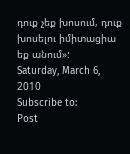դուք չեք խոսում, դուք խոսելու իմիտացիա եք անում»:
Saturday, March 6, 2010
Subscribe to:
Post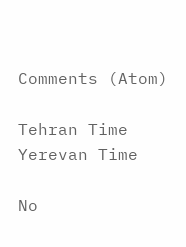Comments (Atom)

Tehran Time
Yerevan Time

No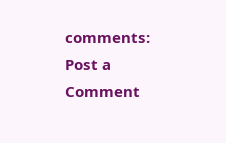comments:
Post a Comment